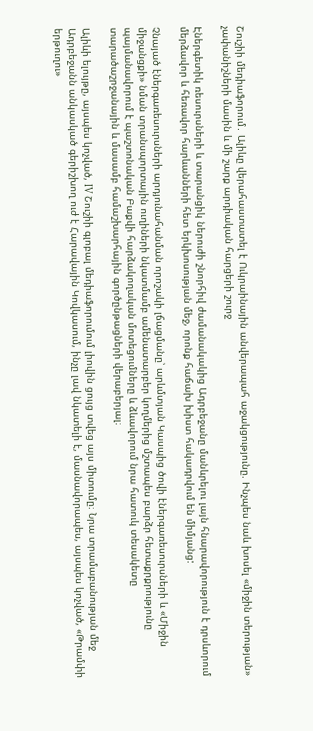Շուշիի մեդիաֆորում․ Ալիևը վերահաստատել է Ուկրաինային անվերապահ աջակցությունը. Ինչպես նաև խոսել «միջին տերության» չափանիշների մասին և մի շարք արդիական հարցերի շուրջ

Էներգետիկ ռեսուրսների և տարանցիկ ներուժի շնորհիվ ժամանակակից Ադրբեջանը մանևրելու լայն հնարավորություն է դրսևորում մերձավոր և հեռավոր հարևանների հետ երկխոսության մեջ, որոնք հաճախ խիստ հակադրվում են միմյանց:

Չնայած էներգառեսուրսների արդյունահանման որոշակի լճացմանը՝ արևմտյան Կասպից ծովի էներգառեսուրսների և «Միջին միջանցքի» նման տրանսպորտային ուղիների նկատմամբ ամենատարբեր կողմերից մշտապես բարձր հետաքրքրությունը պայմանավորում է պաշտոնական Բաքվի հարձակողական մոտեցումները և ձևավորում նրա հատուկ տեսակետը տարածաշրջանային և մասամբ համաշխարհային գործընթացների վերաբերյալ։

Ալիևի ելույթը, այսպես կոչված, IV Շուշիի գլոբալ մեդիաֆորումում լիովին ցույց տվեց այս միտումը։ Նրա տրամաբանության մեջ Ադրբեջանն անկասկած գերիշխող ուժ է Հարավային Կովկասում, ինչը լավ նկատելի է, մասնավորապես, այսպես կոչված, «Թրամփի երթուղու»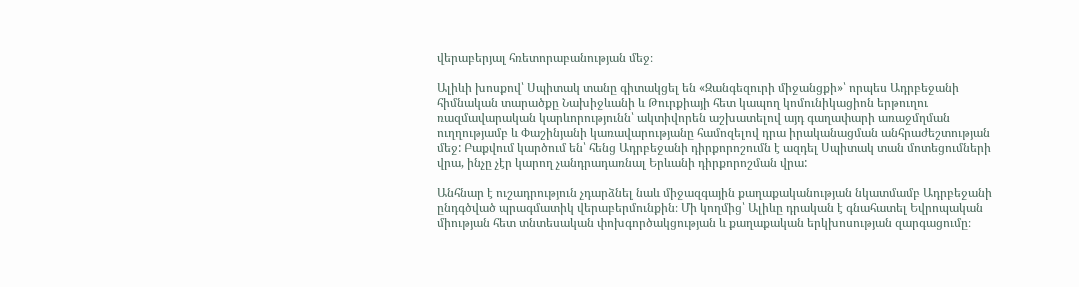վերաբերյալ հռետորաբանության մեջ։

Ալիևի խոսքով՝ Սպիտակ տանը գիտակցել են «Զանգեզուրի միջանցքի»՝ որպես Ադրբեջանի հիմնական տարածքը Նախիջևանի և Թուրքիայի հետ կապող կոմունիկացիոն երթուղու ռազմավարական կարևորությունն՝ ակտիվորեն աշխատելով այդ գաղափարի առաջմղման ուղղությամբ և Փաշինյանի կառավարությանը համոզելով դրա իրականացման անհրաժեշտության մեջ: Բաքվում կարծում են՝ հենց Ադրբեջանի դիրքորոշումն է ազդել Սպիտակ տան մոտեցումների վրա, ինչը չէր կարող չանդրադառնալ Երևանի դիրքորոշման վրա:

Անհնար է ուշադրություն չդարձնել նաև միջազգային քաղաքականության նկատմամբ Ադրբեջանի ընդգծված պրագմատիկ վերաբերմունքին։ Մի կողմից՝ Ալիևը դրական է գնահատել Եվրոպական միության հետ տնտեսական փոխգործակցության և քաղաքական երկխոսության զարգացումը։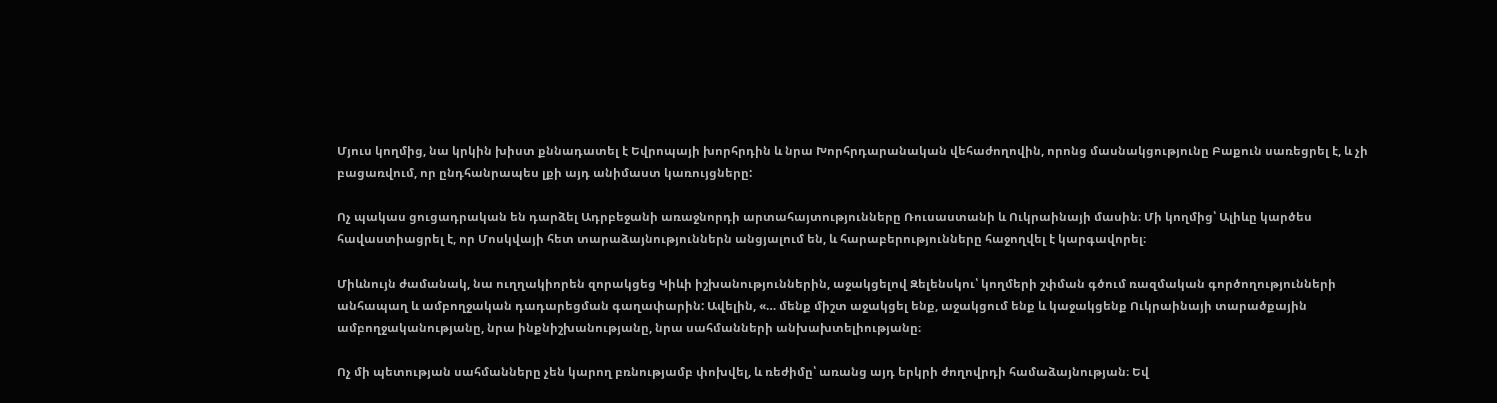Մյուս կողմից, նա կրկին խիստ քննադատել է Եվրոպայի խորհրդին և նրա Խորհրդարանական վեհաժողովին, որոնց մասնակցությունը Բաքուն սառեցրել է, և չի բացառվում, որ ընդհանրապես լքի այդ անիմաստ կառույցները:

Ոչ պակաս ցուցադրական են դարձել Ադրբեջանի առաջնորդի արտահայտությունները Ռուսաստանի և Ուկրաինայի մասին։ Մի կողմից՝ Ալիևը կարծես հավաստիացրել է, որ Մոսկվայի հետ տարաձայնություններն անցյալում են, և հարաբերությունները հաջողվել է կարգավորել։

Միևնույն ժամանակ, նա ուղղակիորեն զորակցեց Կիևի իշխանություններին, աջակցելով Զելենսկու՝ կողմերի շփման գծում ռազմական գործողությունների անհապաղ և ամբողջական դադարեցման գաղափարին: Ավելին, «… մենք միշտ աջակցել ենք, աջակցում ենք և կաջակցենք Ուկրաինայի տարածքային ամբողջականությանը, նրա ինքնիշխանությանը, նրա սահմանների անխախտելիությանը։

Ոչ մի պետության սահմանները չեն կարող բռնությամբ փոխվել, և ռեժիմը՝ առանց այդ երկրի ժողովրդի համաձայնության։ Եվ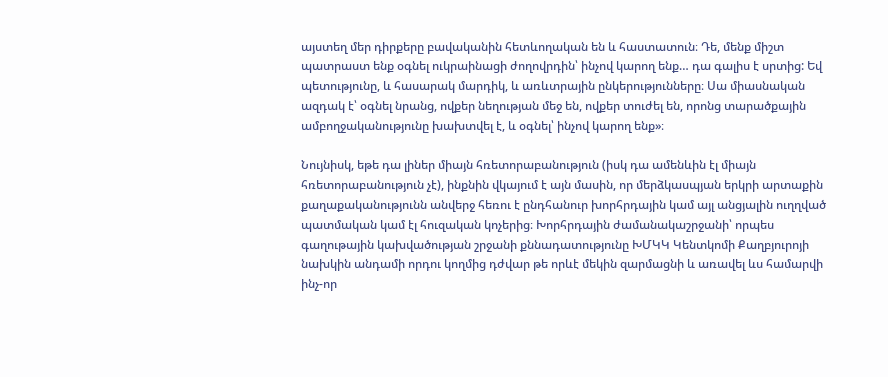այստեղ մեր դիրքերը բավականին հետևողական են և հաստատուն։ Դե, մենք միշտ պատրաստ ենք օգնել ուկրաինացի ժողովրդին՝ ինչով կարող ենք… դա գալիս է սրտից: Եվ պետությունը, և հասարակ մարդիկ, և առևտրային ընկերությունները։ Սա միասնական ազդակ է՝ օգնել նրանց, ովքեր նեղության մեջ են, ովքեր տուժել են, որոնց տարածքային ամբողջականությունը խախտվել է, և օգնել՝ ինչով կարող ենք»։

Նույնիսկ, եթե դա լիներ միայն հռետորաբանություն (իսկ դա ամենևին էլ միայն հռետորաբանություն չէ), ինքնին վկայում է այն մասին, որ մերձկասպյան երկրի արտաքին քաղաքականությունն անվերջ հեռու է ընդհանուր խորհրդային կամ այլ անցյալին ուղղված պատմական կամ էլ հուզական կոչերից։ Խորհրդային ժամանակաշրջանի՝ որպես գաղութային կախվածության շրջանի քննադատությունը ԽՄԿԿ Կենտկոմի Քաղբյուրոյի նախկին անդամի որդու կողմից դժվար թե որևէ մեկին զարմացնի և առավել ևս համարվի ինչ-որ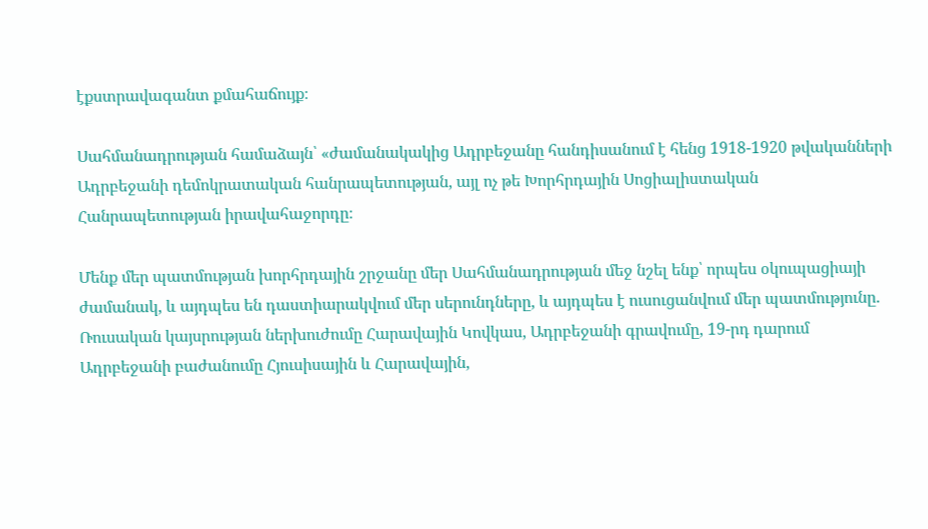էքստրավագանտ քմահաճույք։

Սահմանադրության համաձայն՝ «ժամանակակից Ադրբեջանը հանդիսանում է հենց 1918-1920 թվականների Ադրբեջանի դեմոկրատական հանրապետության, այլ ոչ թե Խորհրդային Սոցիալիստական Հանրապետության իրավահաջորդը։

Մենք մեր պատմության խորհրդային շրջանը մեր Սահմանադրության մեջ նշել ենք՝ որպես օկուպացիայի ժամանակ, և այդպես են դաստիարակվում մեր սերունդները, և այդպես է ուսուցանվում մեր պատմությունը. Ռուսական կայսրության ներխուժումը Հարավային Կովկաս, Ադրբեջանի գրավումը, 19-րդ դարում Ադրբեջանի բաժանումը Հյուսիսային և Հարավային,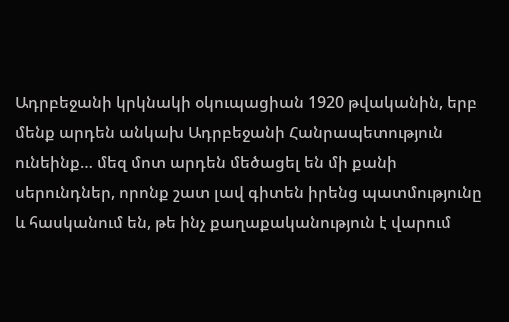Ադրբեջանի կրկնակի օկուպացիան 1920 թվականին, երբ մենք արդեն անկախ Ադրբեջանի Հանրապետություն ունեինք… մեզ մոտ արդեն մեծացել են մի քանի սերունդներ, որոնք շատ լավ գիտեն իրենց պատմությունը և հասկանում են, թե ինչ քաղաքականություն է վարում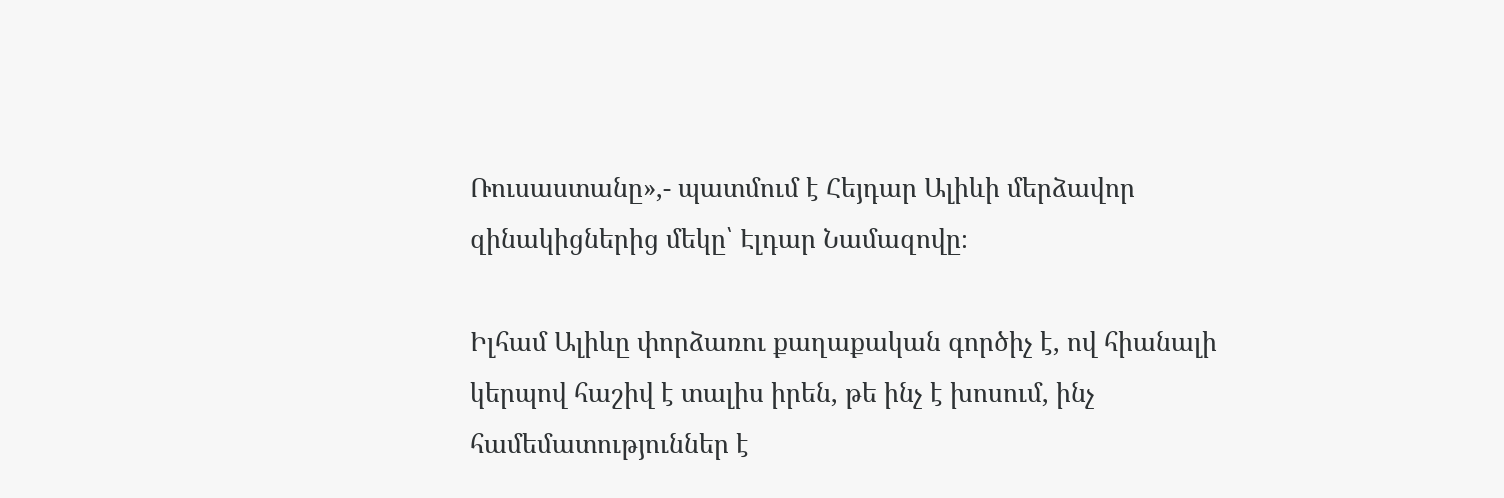Ռուսաստանը»,- պատմում է Հեյդար Ալիևի մերձավոր զինակիցներից մեկը՝ Էլդար Նամազովը։

Իլհամ Ալիևը փորձառու քաղաքական գործիչ է, ով հիանալի կերպով հաշիվ է տալիս իրեն, թե ինչ է խոսում, ինչ համեմատություններ է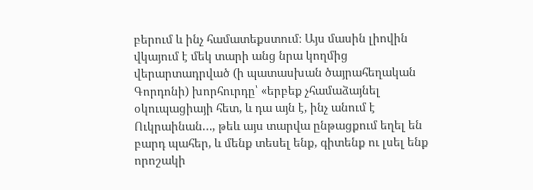բերում և ինչ համատեքստում։ Այս մասին լիովին վկայում է մեկ տարի անց նրա կողմից վերարտադրված (ի պատասխան ծայրահեղական Գորդոնի) խորհուրդը՝ «երբեք չհամաձայնել օկուպացիայի հետ, և դա այն է, ինչ անում է Ուկրաինան…, թեև այս տարվա ընթացքում եղել են բարդ պահեր, և մենք տեսել ենք, գիտենք ու լսել ենք որոշակի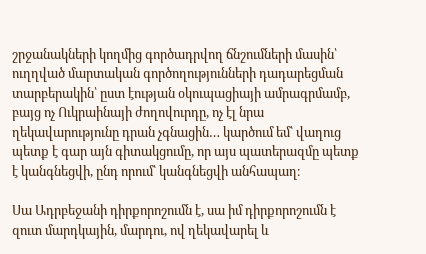շրջանակների կողմից գործադրվող ճնշումների մասին՝ ուղղված մարտական գործողությունների դադարեցման տարբերակին՝ ըստ էության օկուպացիայի ամրագրմամբ, բայց ոչ Ուկրաինայի ժողովուրդը, ոչ էլ նրա ղեկավարությունը դրան չգնացին… կարծում եմ՝ վաղուց պետք է գար այն գիտակցումը, որ այս պատերազմը պետք է կանգնեցվի, ընդ որում՝ կանգնեցվի անհապաղ։

Սա Ադրբեջանի դիրքորոշումն է, սա իմ դիրքորոշումն է զուտ մարդկային, մարդու, ով ղեկավարել և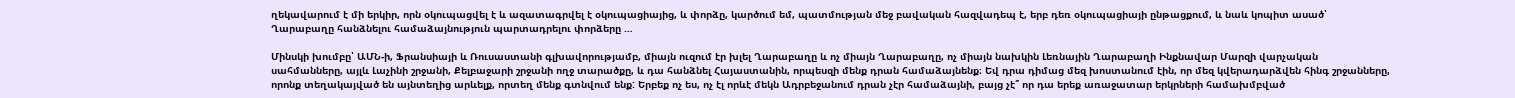ղեկավարում է մի երկիր, որն օկուպացվել է և ազատագրվել է օկուպացիայից, և փորձը, կարծում եմ, պատմության մեջ բավական հազվադեպ է, երբ դեռ օկուպացիայի ընթացքում, և նաև կոպիտ ասած՝ Ղարաբաղը հանձնելու համաձայնություն պարտադրելու փորձերը …

Մինսկի խումբը՝ ԱՄՆ-ի, Ֆրանսիայի և Ռուսաստանի գլխավորությամբ, միայն ուզում էր խլել Ղարաբաղը և ոչ միայն Ղարաբաղը, ոչ միայն նախկին Լեռնային Ղարաբաղի Ինքնավար Մարզի վարչական սահմանները, այլև Լաչինի շրջանի, Քելբաջարի շրջանի ողջ տարածքը, և դա հանձնել Հայաստանին, որպեսզի մենք դրան համաձայնենք։ Եվ դրա դիմաց մեզ խոստանում էին, որ մեզ կվերադարձվեն հինգ շրջանները, որոնք տեղակայված են այնտեղից արևելք, որտեղ մենք գտնվում ենք: Երբեք ոչ ես, ոչ էլ որևէ մեկն Ադրբեջանում դրան չէր համաձայնի, բայց չէ՞ որ դա երեք առաջատար երկրների համախմբված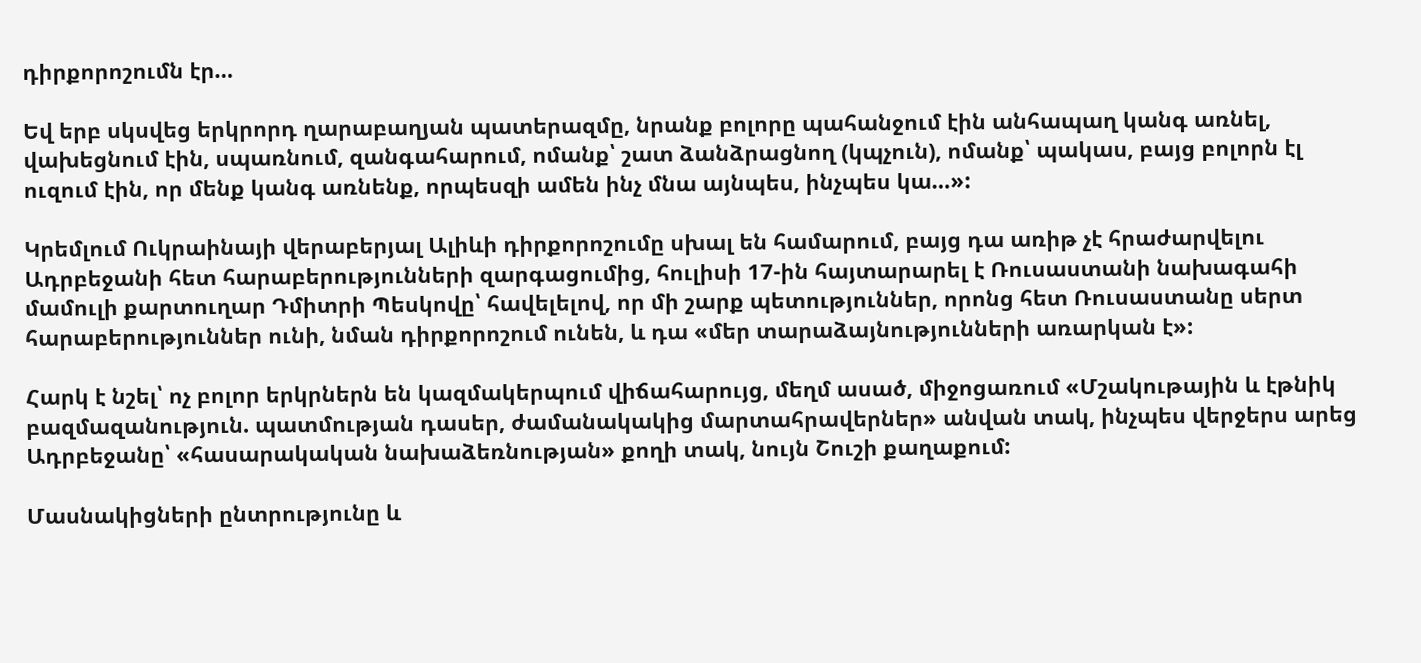դիրքորոշումն էր…

Եվ երբ սկսվեց երկրորդ ղարաբաղյան պատերազմը, նրանք բոլորը պահանջում էին անհապաղ կանգ առնել, վախեցնում էին, սպառնում, զանգահարում, ոմանք՝ շատ ձանձրացնող (կպչուն), ոմանք՝ պակաս, բայց բոլորն էլ ուզում էին, որ մենք կանգ առնենք, որպեսզի ամեն ինչ մնա այնպես, ինչպես կա…»:

Կրեմլում Ուկրաինայի վերաբերյալ Ալիևի դիրքորոշումը սխալ են համարում, բայց դա առիթ չէ հրաժարվելու Ադրբեջանի հետ հարաբերությունների զարգացումից, հուլիսի 17-ին հայտարարել է Ռուսաստանի նախագահի մամուլի քարտուղար Դմիտրի Պեսկովը՝ հավելելով, որ մի շարք պետություններ, որոնց հետ Ռուսաստանը սերտ հարաբերություններ ունի, նման դիրքորոշում ունեն, և դա «մեր տարաձայնությունների առարկան է»:

Հարկ է նշել՝ ոչ բոլոր երկրներն են կազմակերպում վիճահարույց, մեղմ ասած, միջոցառում «Մշակութային և էթնիկ բազմազանություն. պատմության դասեր, ժամանակակից մարտահրավերներ» անվան տակ, ինչպես վերջերս արեց Ադրբեջանը՝ «հասարակական նախաձեռնության» քողի տակ, նույն Շուշի քաղաքում:

Մասնակիցների ընտրությունը և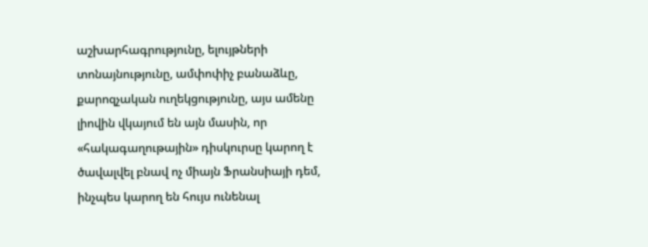աշխարհագրությունը, ելույթների տոնայնությունը, ամփոփիչ բանաձևը, քարոզչական ուղեկցությունը, այս ամենը լիովին վկայում են այն մասին, որ «հակագաղութային» դիսկուրսը կարող է ծավալվել բնավ ոչ միայն Ֆրանսիայի դեմ, ինչպես կարող են հույս ունենալ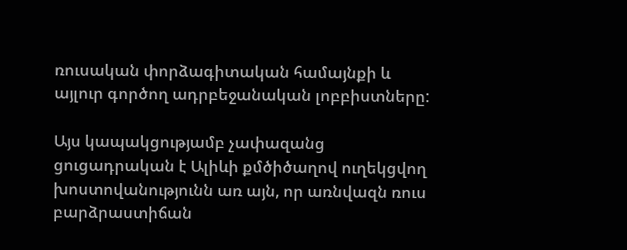ռուսական փորձագիտական համայնքի և այլուր գործող ադրբեջանական լոբբիստները:

Այս կապակցությամբ չափազանց ցուցադրական է Ալիևի քմծիծաղով ուղեկցվող խոստովանությունն առ այն, որ առնվազն ռուս բարձրաստիճան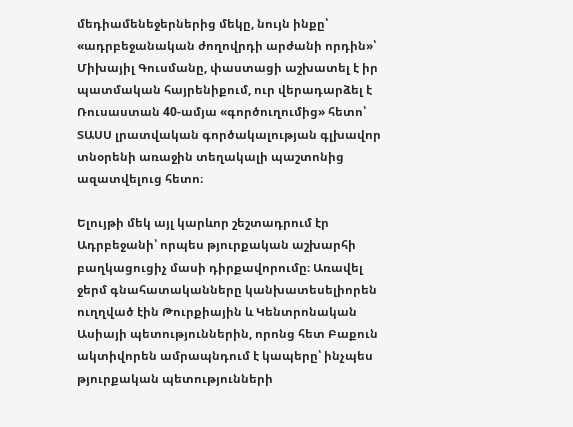մեդիամենեջերներից մեկը, նույն ինքը՝ «ադրբեջանական ժողովրդի արժանի որդին»՝ Միխայիլ Գուսմանը, փաստացի աշխատել է իր պատմական հայրենիքում, ուր վերադարձել է Ռուսաստան 40-ամյա «գործուղումից» հետո՝ ՏԱՍՍ լրատվական գործակալության գլխավոր տնօրենի առաջին տեղակալի պաշտոնից ազատվելուց հետո։

Ելույթի մեկ այլ կարևոր շեշտադրում էր Ադրբեջանի՝ որպես թյուրքական աշխարհի բաղկացուցիչ մասի դիրքավորումը։ Առավել ջերմ գնահատականները կանխատեսելիորեն ուղղված էին Թուրքիային և Կենտրոնական Ասիայի պետություններին, որոնց հետ Բաքուն ակտիվորեն ամրապնդում է կապերը՝ ինչպես թյուրքական պետությունների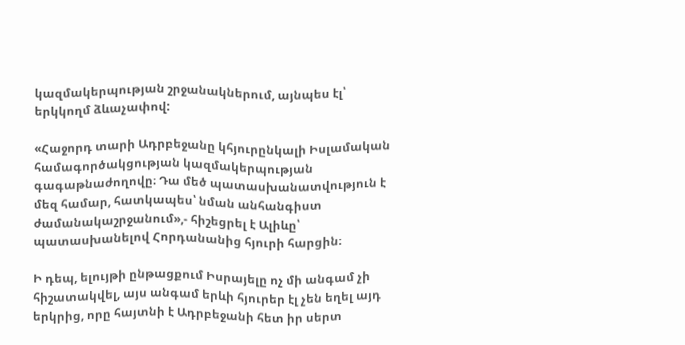կազմակերպության շրջանակներում, այնպես էլ՝ երկկողմ ձևաչափով:

«Հաջորդ տարի Ադրբեջանը կհյուրընկալի Իսլամական համագործակցության կազմակերպության գագաթնաժողովը։ Դա մեծ պատասխանատվություն է մեզ համար, հատկապես՝ նման անհանգիստ ժամանակաշրջանում»,- հիշեցրել է Ալիևը՝ պատասխանելով Հորդանանից հյուրի հարցին։

Ի դեպ, ելույթի ընթացքում Իսրայելը ոչ մի անգամ չի հիշատակվել, այս անգամ երևի հյուրեր էլ չեն եղել այդ երկրից, որը հայտնի է Ադրբեջանի հետ իր սերտ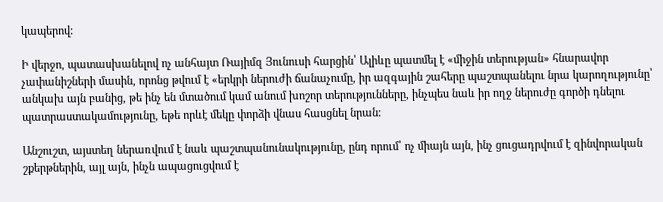կապերով:

Ի վերջո, պատասխանելով ոչ անհայտ Ռայիմզ Յունուսի հարցին՝ Ալիևը պատմել է «միջին տերության» հնարավոր չափանիշների մասին, որոնց թվում է «երկրի ներուժի ճանաչումը, իր ազգային շահերը պաշտպանելու նրա կարողությունը՝ անկախ այն բանից, թե ինչ են մտածում կամ անում խոշոր տերությունները, ինչպես նաև իր ողջ ներուժը գործի դնելու պատրաստակամությունը, եթե որևէ մեկը փորձի վնաս հասցնել նրան։

Անշուշտ, այստեղ ներառվում է նաև պաշտպանունակությունը, ընդ որում՝ ոչ միայն այն, ինչ ցուցադրվում է զինվորական շքերթներին, այլ այն, ինչն ապացուցվում է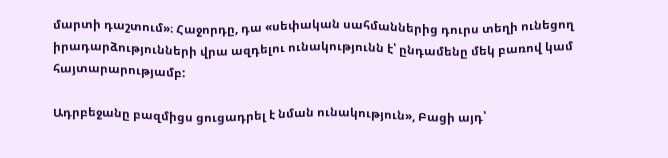մարտի դաշտում»։ Հաջորդը, դա «սեփական սահմաններից դուրս տեղի ունեցող իրադարձությունների վրա ազդելու ունակությունն է՝ ընդամենը մեկ բառով կամ հայտարարությամբ:

Ադրբեջանը բազմիցս ցուցադրել է նման ունակություն», Բացի այդ՝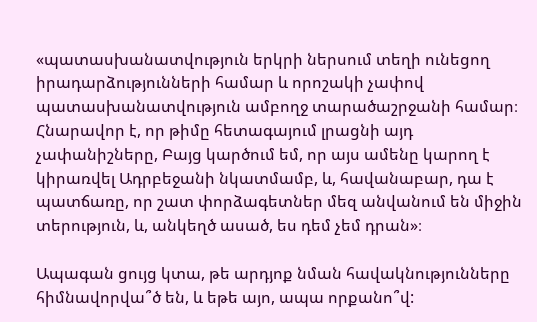«պատասխանատվություն երկրի ներսում տեղի ունեցող իրադարձությունների համար և որոշակի չափով պատասխանատվություն ամբողջ տարածաշրջանի համար։ Հնարավոր է, որ թիմը հետագայում լրացնի այդ չափանիշները, Բայց կարծում եմ, որ այս ամենը կարող է կիրառվել Ադրբեջանի նկատմամբ, և, հավանաբար, դա է պատճառը, որ շատ փորձագետներ մեզ անվանում են միջին տերություն, և, անկեղծ ասած, ես դեմ չեմ դրան»։

Ապագան ցույց կտա, թե արդյոք նման հավակնությունները հիմնավորվա՞ծ են, և եթե այո, ապա որքանո՞վ: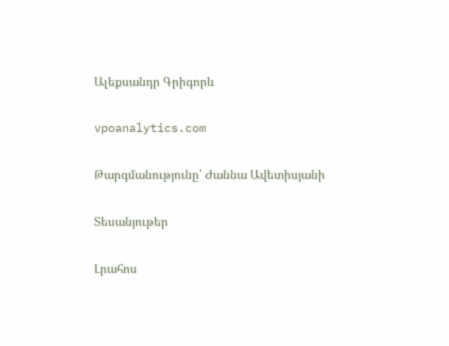Ալեքսանդր Գրիգորև

vpoanalytics.com

Թարգմանությունը՝ Ժաննա Ավետիսյանի

Տեսանյութեր

Լրահոս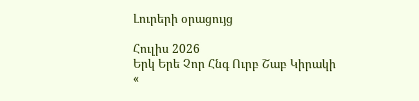Լուրերի օրացույց

Հուլիս 2026
Երկ Երե Չոր Հնգ Ուրբ Շաբ Կիրակի
«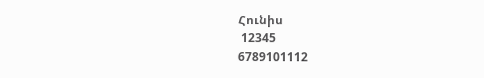Հունիս
 12345
6789101112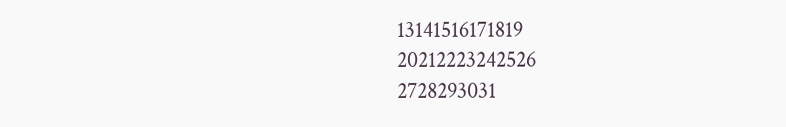13141516171819
20212223242526
2728293031